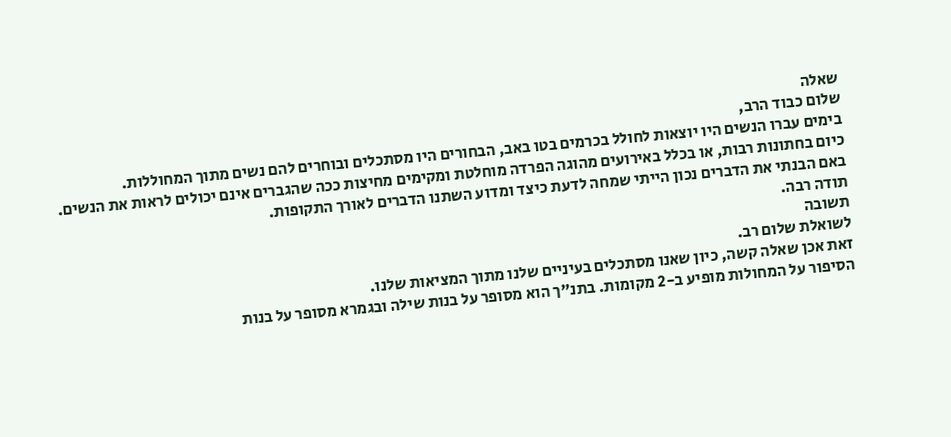שאלה
שלום כבוד הרב,
בימים עברו הנשים היו יוצאות לחולל בכרמים בטו באב, הבחורים היו מסתכלים ובוחרים להם נשים מתוך המחוללות.
כיום בחתונות רבות, או בכלל באירועים מהוגה הפרדה מוחלטת ומקימים מחיצות ככה שהגברים אינם יכולים לראות את הנשים.
באם הבנתי את הדברים נכון הייתי שמחה לדעת כיצד ומדוע השתנו הדברים לאורך התקופות.
תודה רבה.
תשובה
לשואלת שלום רב.
זאת אכן שאלה קשה, כיון שאנו מסתכלים בעיניים שלנו מתוך המציאות שלנו.
הסיפור על המחולות מופיע ב-2 מקומות. בתנ"ך הוא מסופר על בנות שילה ובגמרא מסופר על בנות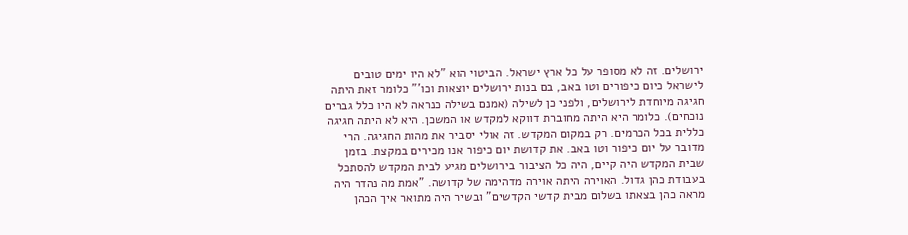ירושלים. זה לא מסופר על כל ארץ ישראל. הביטוי הוא "לא היו ימים טובים לישראל כיום כיפורים וטו באב, בם בנות ירושלים יוצאות וכו'" כלומר זאת היתה חגיגה מיוחדת לירושלים, ולפני כן לשילה (אמנם בשילה כנראה לא היו כלל גברים נוכחים). כלומר היא היתה מחוברת דווקא למקדש או המשכן. היא לא היתה חגיגה כללית בכל הכרמים. רק במקום המקדש. זה אולי יסביר את מהות החגיגה. הרי מדובר על יום כיפור וטו באב. את קדושת יום כיפור אנו מכירים במקצת. בזמן שבית המקדש היה קיים, היה כל הציבור בירושלים מגיע לבית המקדש להסתכל בעבודת כהן גדול. האוירה היתה אוירה מדהימה של קדושה. "אמת מה נהדר היה מראה כהן בצאתו בשלום מבית קדשי הקדשים" ובשיר היה מתואר איך הכהן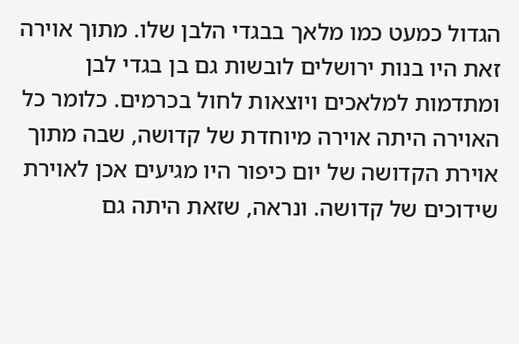הגדול כמעט כמו מלאך בבגדי הלבן שלו. מתוך אוירה זאת היו בנות ירושלים לובשות גם בן בגדי לבן ומתדמות למלאכים ויוצאות לחול בכרמים. כלומר כל האוירה היתה אוירה מיוחדת של קדושה, שבה מתוך אוירת הקדושה של יום כיפור היו מגיעים אכן לאוירת שידוכים של קדושה. ונראה, שזאת היתה גם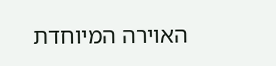האוירה המיוחדת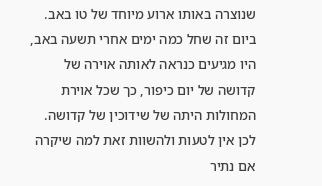שנוצרה באותו ארוע מיוחד של טו באב. ביום זה שחל כמה ימים אחרי תשעה באב, היו מגיעים כנראה לאותה אוירה של קדושה של יום כיפור, כך שכל אוירת המחולות היתה של שידוכין של קדושה. לכן אין לטעות ולהשוות זאת למה שיקרה אם נתיר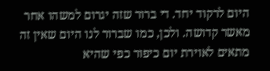היום לרקוד יחד. די ברור שזה יגרום למשהו אחר מאשר קדושה. ולכן, כמו שברור לנו היום שאין זה מתאים לאוירת יום כיפור כפי שהיא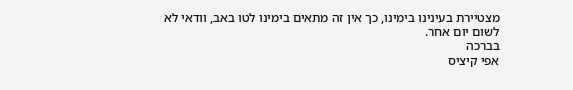מצטיירת בעינינו בימינו, כך אין זה מתאים בימינו לטו באב, וודאי לא לשום יום אחר.
בברכה
אפי קיציס